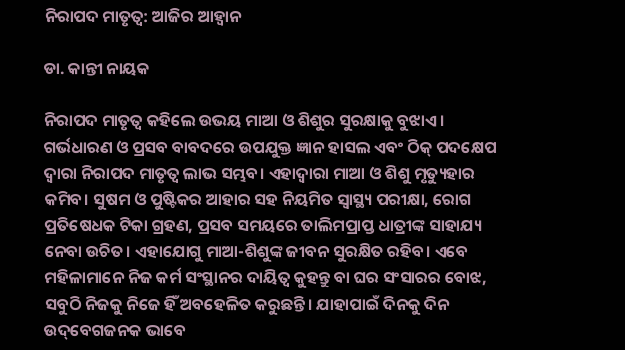ନିରାପଦ ମାତୃତ୍ୱ: ଆଜିର ଆହ୍ବାନ

ଡା. କାନ୍ତୀ ନାୟକ

ନିରାପଦ ମାତୃତ୍ୱ କହିଲେ ଉଭୟ ମାଆ ଓ ଶିଶୁର ସୁରକ୍ଷାକୁ ବୁଝାଏ। ଗର୍ଭଧାରଣ ଓ ପ୍ରସବ ବାବଦରେ ଉପଯୁକ୍ତ ଜ୍ଞାନ ହାସଲ ଏବଂ ଠିକ୍‌ ପଦକ୍ଷେପ ଦ୍ୱାରା ନିରାପଦ ମାତୃତ୍ୱ ଲାଭ ସମ୍ଭବ। ଏହାଦ୍ୱାରା ମାଆ ଓ ଶିଶୁ ମୃତ୍ୟୁହାର କମିବ। ସୁଷମ ଓ ପୁଷ୍ଟିକର ଆହାର ସହ ନିୟମିତ ସ୍ବାସ୍ଥ୍ୟ ପରୀକ୍ଷା, ରୋଗ ପ୍ରତିଷେଧକ ଟିକା ଗ୍ରହଣ, ପ୍ରସବ ସମୟରେ ତାଲିମପ୍ରାପ୍ତ ଧାତ୍ରୀଙ୍କ ସାହାଯ୍ୟ ନେବା ଉଚିତ। ଏହାଯୋଗୁ ମାଆ-ଶିଶୁଙ୍କ ଜୀବନ ସୁରକ୍ଷିତ ରହିବ। ଏବେ ମହିଳାମାନେ ନିଜ କର୍ମ ସଂସ୍ଥାନର ଦାୟିତ୍ୱ କୁହନ୍ତୁ ବା ଘର ସଂସାରର ବୋଝ, ସବୁଠି ନିଜକୁ ନିଜେ ହିଁ ଅବହେଳିତ କରୁଛନ୍ତି। ଯାହାପାଇଁ ଦିନକୁ ଦିନ ଉଦ୍‌ବେଗଜନକ ଭାବେ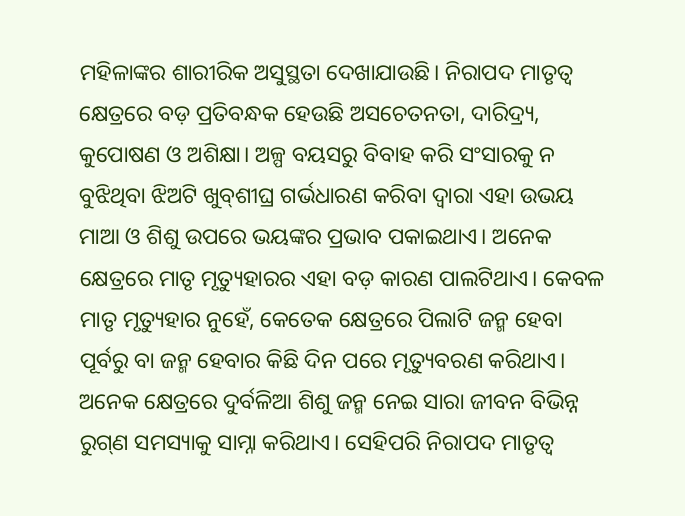ମହିଳାଙ୍କର ଶାରୀରିକ ଅସୁସ୍ଥତା ଦେଖାଯାଉଛି। ନିରାପଦ ମାତୃତ୍ୱ କ୍ଷେତ୍ରରେ ବଡ଼ ପ୍ରତିବନ୍ଧକ ହେଉଛି ଅସଚେତନତା, ଦାରିଦ୍ର୍ୟ, କୁପୋଷଣ ଓ ଅଶିକ୍ଷା। ଅଳ୍ପ ବୟସରୁ ବିବାହ କରି ସଂସାରକୁ ନ ବୁଝିଥିବା ଝିଅଟି ଖୁବ୍‌ଶୀଘ୍ର ଗର୍ଭଧାରଣ କରିବା ଦ୍ୱାରା ଏହା ଉଭୟ ମାଆ ଓ ଶିଶୁ ଉପରେ ଭୟଙ୍କର ପ୍ରଭାବ ପକାଇଥାଏ। ଅନେକ କ୍ଷେତ୍ରରେ ମାତୃ ମୃତ୍ୟୁହାରର ଏହା ବଡ଼ କାରଣ ପାଲଟିଥାଏ। କେବଳ ମାତୃ ମୃତ୍ୟୁହାର ନୁହେଁ, କେତେକ କ୍ଷେତ୍ରରେ ପିଲାଟି ଜନ୍ମ ହେବା ପୂର୍ବରୁ ବା ଜନ୍ମ ହେବାର କିଛି ଦିନ ପରେ ମୃତ୍ୟୁବରଣ କରିଥାଏ। ଅନେକ କ୍ଷେତ୍ରରେ ଦୁର୍ବଳିଆ ଶିଶୁ ଜନ୍ମ ନେଇ ସାରା ଜୀବନ ବିଭିନ୍ନ ରୁଗ୍‌ଣ ସମସ୍ୟାକୁ ସାମ୍ନା କରିଥାଏ। ସେହିପରି ନିରାପଦ ମାତୃତ୍ୱ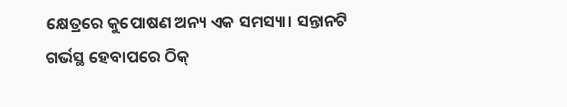କ୍ଷେତ୍ରରେ କୁପୋଷଣ ଅନ୍ୟ ଏକ ସମସ୍ୟା। ସନ୍ତାନଟି ଗର୍ଭସ୍ଥ ହେବାପରେ ଠିକ୍‌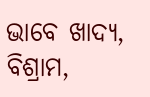ଭାବେ ଖାଦ୍ୟ, ବିଶ୍ରାମ,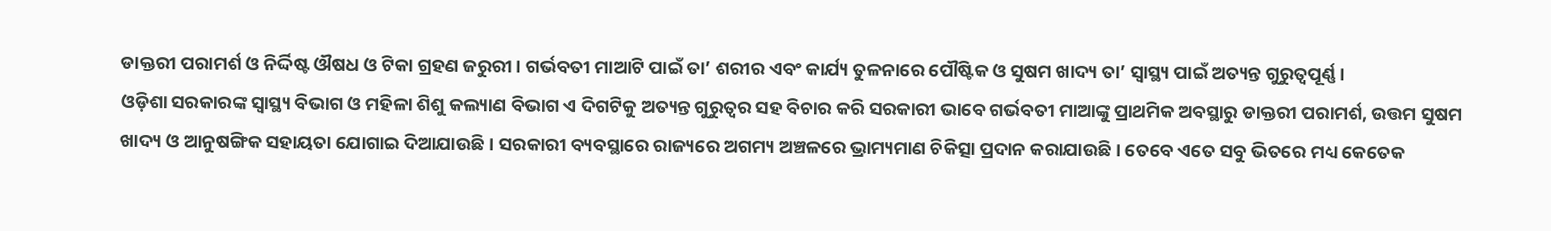ଡାକ୍ତରୀ ପରାମର୍ଶ ଓ ନିର୍ଦ୍ଦିଷ୍ଟ ଔଷଧ ଓ ଟିକା ଗ୍ରହଣ ଜରୁରୀ। ଗର୍ଭବତୀ ମାଆଟି ପାଇଁ ତା’ ଶରୀର ଏବଂ କାର୍ଯ୍ୟ ତୁଳନାରେ ପୌଷ୍ଟିକ ଓ ସୁଷମ ଖାଦ୍ୟ ତା’ ସ୍ବାସ୍ଥ୍ୟ ପାଇଁ ଅତ୍ୟନ୍ତ ଗୁରୁତ୍ୱପୂର୍ଣ୍ଣ।
ଓଡ଼ିଶା ସରକାରଙ୍କ ସ୍ବାସ୍ଥ୍ୟ ବିଭାଗ ଓ ମହିଳା ଶିଶୁ କଲ୍ୟାଣ ବିଭାଗ ଏ ଦିଗଟିକୁ ଅତ୍ୟନ୍ତ ଗୁରୁତ୍ୱର ସହ ବିଚାର କରି ସରକାରୀ ଭାବେ ଗର୍ଭବତୀ ମାଆଙ୍କୁ ପ୍ରାଥମିକ ଅବସ୍ଥାରୁ ଡାକ୍ତରୀ ପରାମର୍ଶ, ଉତ୍ତମ ସୁଷମ ଖାଦ୍ୟ ଓ ଆନୁଷଙ୍ଗିକ ସହାୟତା ଯୋଗାଇ ଦିଆଯାଉଛି। ସରକାରୀ ବ୍ୟବସ୍ଥାରେ ରାଜ୍ୟରେ ଅଗମ୍ୟ ଅଞ୍ଚଳରେ ଭ୍ରାମ୍ୟମାଣ ଚିକିତ୍ସା ପ୍ରଦାନ କରାଯାଉଛି। ତେବେ ଏତେ ସବୁ ଭିତରେ ମଧ୍ୟ କେତେକ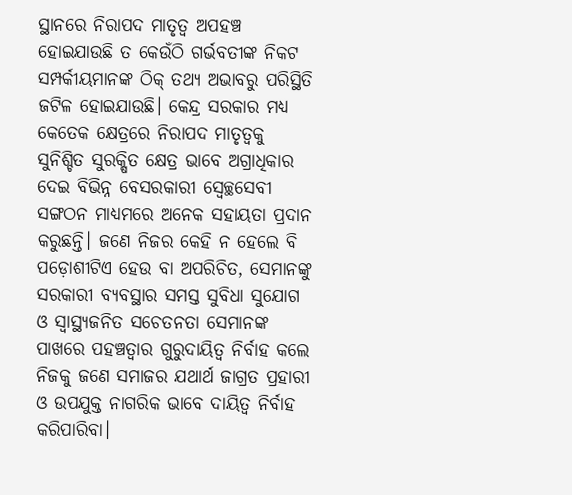ସ୍ଥାନରେ ନିରାପଦ ମାତୃତ୍ୱ ଅପହଞ୍ଚ ହୋଇଯାଉଛି ତ କେଉଁଠି ଗର୍ଭବତୀଙ୍କ ନିକଟ ସମ୍ପର୍କୀୟମାନଙ୍କ ଠିକ୍‌ ତଥ୍ୟ ଅଭାବରୁ ପରିସ୍ଥିତି ଜଟିଳ ହୋଇଯାଉଛି। କେନ୍ଦ୍ର ସରକାର ମଧ୍ୟ କେତେକ କ୍ଷେତ୍ରରେ ନିରାପଦ ମାତୃତ୍ୱକୁ ସୁନିଶ୍ଚିତ ସୁରକ୍ଷିତ କ୍ଷେତ୍ର ଭାବେ ଅଗ୍ରାଧିକାର ଦେଇ ବିଭିନ୍ନ ବେସରକାରୀ ସ୍ବେଚ୍ଛସେବୀ ସଙ୍ଗଠନ ମାଧ୍ୟମରେ ଅନେକ ସହାୟତା ପ୍ରଦାନ କରୁଛନ୍ତି। ଜଣେ ନିଜର କେହି ନ ହେଲେ ବି ପଡ଼ୋଶୀଟିଏ ହେଉ ବା ଅପରିଚିତ, ସେମାନଙ୍କୁ ସରକାରୀ ବ୍ୟବସ୍ଥାର ସମସ୍ତ ସୁବିଧା ସୁଯୋଗ ଓ ସ୍ବାସ୍ଥ୍ୟଜନିତ ସଚେତନତା ସେମାନଙ୍କ ପାଖରେ ପହଞ୍ଚତ୍ବାର ଗୁରୁଦାୟିତ୍ୱ ନିର୍ବାହ କଲେ ନିଜକୁ ଜଣେ ସମାଜର ଯଥାର୍ଥ ଜାଗ୍ରତ ପ୍ରହାରୀ ଓ ଉପଯୁକ୍ତ ନାଗରିକ ଭାବେ ଦାୟିତ୍ୱ ନିର୍ବାହ କରିପାରିବା।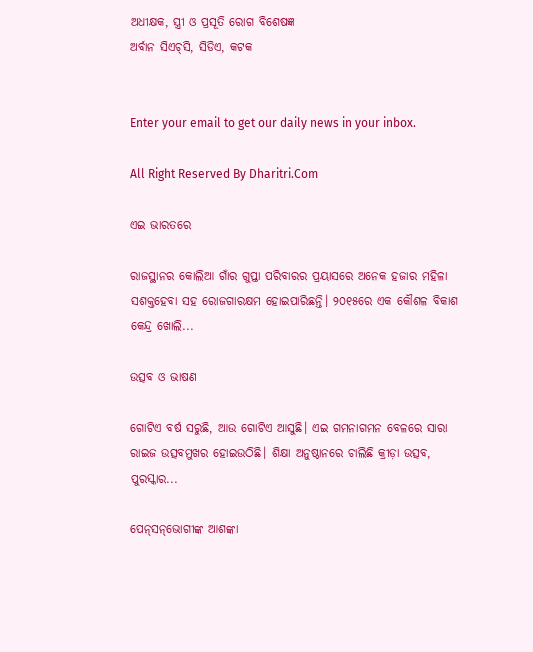ଅଧୀକ୍ଷକ, ସ୍ତ୍ରୀ ଓ ପ୍ରସୂତି ରୋଗ ବିଶେଷଜ୍ଞ
ଅର୍ବାନ ସିଏଚ୍‌ସି, ସିଡିଏ, କଟକ


Enter your email to get our daily news in your inbox.

All Right Reserved By Dharitri.Com

ଏଇ ଭାରତରେ

ରାଜସ୍ଥାନର କୋଲିଆ ଗାଁର ଗୁପ୍ତା ପରିବାରର ପ୍ରୟାସରେ ଅନେକ ହଜାର ମହିଳା ସଶକ୍ତହେବା ସହ ରୋଜଗାରକ୍ଷମ ହୋଇପାରିଛନ୍ତି। ୨୦୧୫ରେ ଏକ କୌଶଳ ବିକାଶ କେନ୍ଦ୍ର ଖୋଲି...

ଉତ୍ସବ ଓ ଭାଷଣ

ଗୋଟିଏ ବର୍ଷ ସରୁଛି, ଆଉ ଗୋଟିଏ ଆସୁଛି। ଏଇ ଗମନାଗମନ ବେଳରେ ସାରା ରାଇଜ ଉତ୍ସବମୁଖର ହୋଇଉଠିଛି। ଶିକ୍ଷା ଅନୁଷ୍ଠାନରେ ଚାଲିଛି କ୍ରୀଡ଼ା ଉତ୍ସବ, ପୁରସ୍କାର...

ପେନ୍‌ସନ୍‌ଭୋଗୀଙ୍କ ଆଶଙ୍କା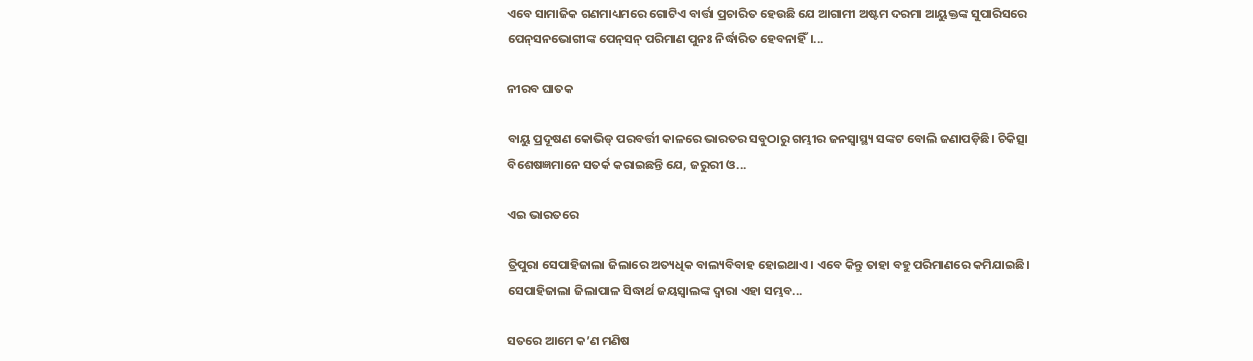ଏବେ ସାମାଜିକ ଗଣମାଧ୍ୟମରେ ଗୋଟିଏ ବାର୍ତ୍ତା ପ୍ରଚାରିତ ହେଉଛି ଯେ ଆଗାମୀ ଅଷ୍ଟମ ଦରମା ଆୟୁକ୍ତଙ୍କ ସୁପାରିସରେ ପେନ୍‌ସନଭୋଗୀଙ୍କ ପେନ୍‌ସନ୍‌ ପରିମାଣ ପୁନଃ ନିର୍ଦ୍ଧାରିତ ହେବନାହିଁ।...

ନୀରବ ଘାତକ

ବାୟୁ ପ୍ରଦୂଷଣ କୋଭିଡ୍‌ ପରବର୍ତ୍ତୀ କାଳରେ ଭାରତର ସବୁଠାରୁ ଗମ୍ଭୀର ଜନସ୍ବାସ୍ଥ୍ୟ ସଙ୍କଟ ବୋଲି ଜଣାପଡ଼ିଛି। ଚିକିତ୍ସା ବିଶେଷଜ୍ଞମାନେ ସତର୍କ କରାଇଛନ୍ତି ଯେ, ଜରୁରୀ ଓ...

ଏଇ ଭାରତରେ

ତ୍ରିପୁରା ସେପାହିଜାଲା ଜିଲାରେ ଅତ୍ୟଧିକ ବାଲ୍ୟବିବାହ ହୋଇଥାଏ। ଏବେ କିନ୍ତୁ ତାହା ବହୁ ପରିମାଣରେ କମିଯାଇଛି। ସେପାହିଜାଲା ଜିଲାପାଳ ସିଦ୍ଧାର୍ଥ ଜୟସ୍ବାଲଙ୍କ ଦ୍ୱାରା ଏହା ସମ୍ଭବ...

ସତରେ ଆମେ କ’ଣ ମଣିଷ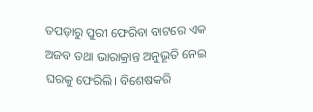ତପଡ଼ାରୁ ପୁରୀ ଫେରିବା ବାଟରେ ଏକ ଅଜବ ତଥା ଭାରାକ୍ରାନ୍ତ ଅନୁଭୂତି ନେଇ ଘରକୁ ଫେରିଲି। ବିଶେଷକରି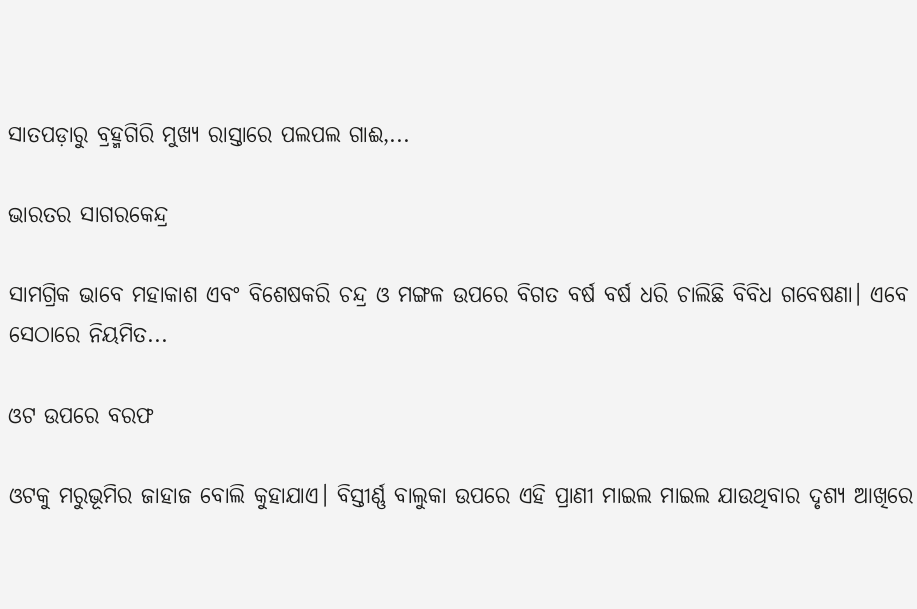ସାତପଡ଼ାରୁ ବ୍ରହ୍ମଗିରି ମୁଖ୍ୟ ରାସ୍ତାରେ ପଲପଲ ଗାଈ,...

ଭାରତର ସାଗରକେନ୍ଦ୍ର

ସାମଗ୍ରିକ ଭାବେ ମହାକାଶ ଏବଂ ବିଶେଷକରି ଚନ୍ଦ୍ର ଓ ମଙ୍ଗଳ ଉପରେ ବିଗତ ବର୍ଷ ବର୍ଷ ଧରି ଚାଲିଛି ବିବିଧ ଗବେଷଣା। ଏବେ ସେଠାରେ ନିୟମିତ...

ଓଟ ଉପରେ ବରଫ

ଓଟକୁ ମରୁଭୂମିର ଜାହାଜ ବୋଲି କୁହାଯାଏ। ବିସ୍ତୀର୍ଣ୍ଣ ବାଲୁକା ଉପରେ ଏହି ପ୍ରାଣୀ ମାଇଲ ମାଇଲ ଯାଉଥିବାର ଦୃଶ୍ୟ ଆଖିରେ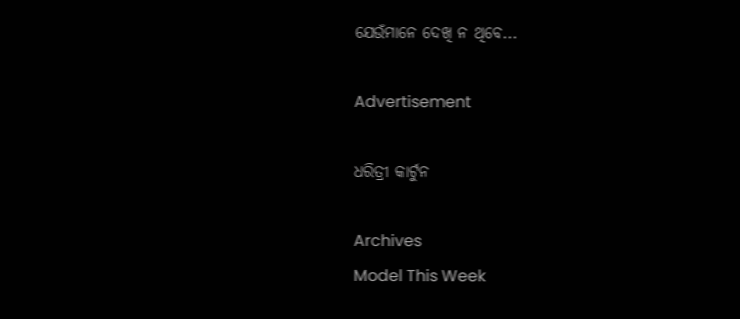ଯେଉଁମାନେ ଦେଖି ନ ଥିବେ...

Advertisement

ଧରିତ୍ରୀ କାର୍ଟୁନ

Archives
Model This Week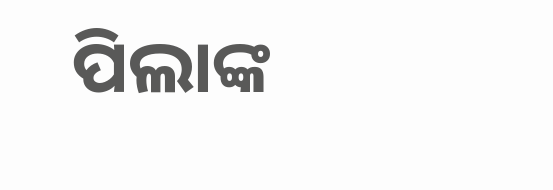ପିଲାଙ୍କ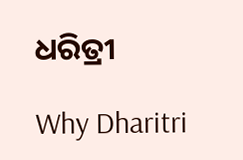ଧରିତ୍ରୀ

Why Dharitri